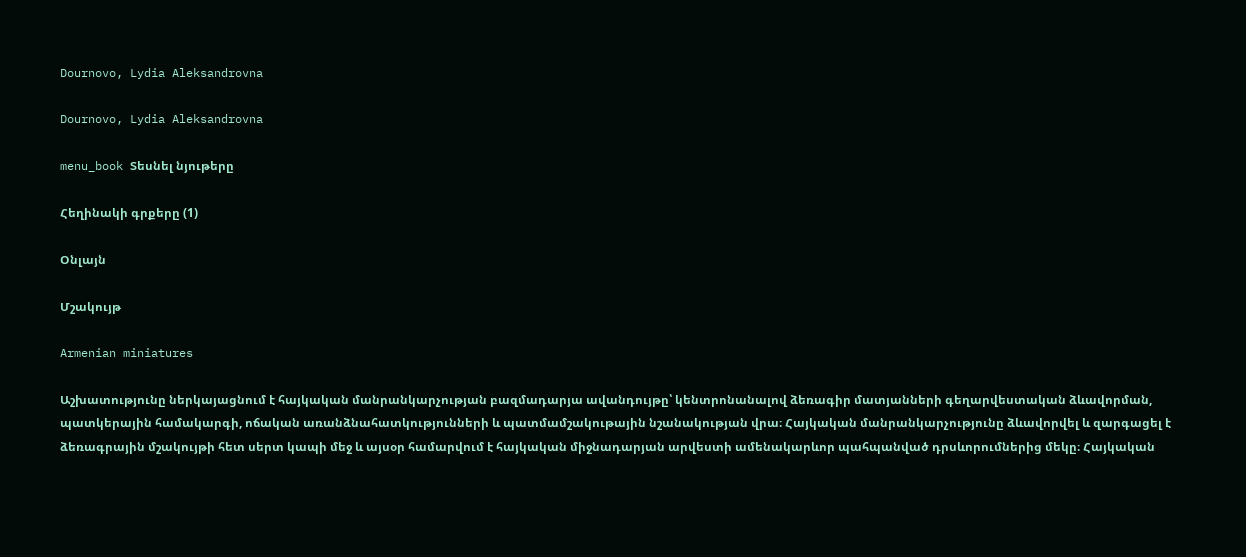Dournovo, Lydia Aleksandrovna

Dournovo, Lydia Aleksandrovna

menu_book Տեսնել նյութերը

Հեղինակի գրքերը (1)

Օնլայն

Մշակույթ

Armenian miniatures

Աշխատությունը ներկայացնում է հայկական մանրանկարչության բազմադարյա ավանդույթը՝ կենտրոնանալով ձեռագիր մատյանների գեղարվեստական ձևավորման, պատկերային համակարգի, ոճական առանձնահատկությունների և պատմամշակութային նշանակության վրա։ Հայկական մանրանկարչությունը ձևավորվել և զարգացել է ձեռագրային մշակույթի հետ սերտ կապի մեջ և այսօր համարվում է հայկական միջնադարյան արվեստի ամենակարևոր պահպանված դրսևորումներից մեկը։ Հայկական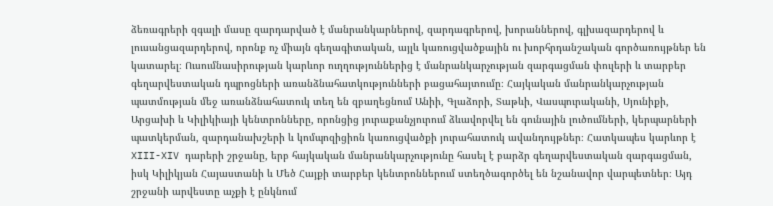ձեռագրերի զգալի մասը զարդարված է մանրանկարներով, զարդագրերով, խորաններով, գլխազարդերով և լուսանցազարդերով, որոնք ոչ միայն գեղագիտական, այլև կառուցվածքային ու խորհրդանշական գործառույթներ են կատարել։ Ուսումնասիրության կարևոր ուղղություններից է մանրանկարչության զարգացման փուլերի և տարբեր գեղարվեստական դպրոցների առանձնահատկությունների բացահայտումը։ Հայկական մանրանկարչության պատմության մեջ առանձնահատուկ տեղ են զբաղեցնում Անիի, Գլաձորի, Տաթևի, Վասպուրականի, Սյունիքի, Արցախի և Կիլիկիայի կենտրոնները, որոնցից յուրաքանչյուրում ձևավորվել են գունային լուծումների, կերպարների պատկերման, զարդանախշերի և կոմպոզիցիոն կառուցվածքի յուրահատուկ ավանդույթներ։ Հատկապես կարևոր է XIII-XIV դարերի շրջանը, երբ հայկական մանրանկարչությունը հասել է բարձր գեղարվեստական զարգացման, իսկ Կիլիկյան Հայաստանի և Մեծ Հայքի տարբեր կենտրոններում ստեղծագործել են նշանավոր վարպետներ։ Այդ շրջանի արվեստը աչքի է ընկնում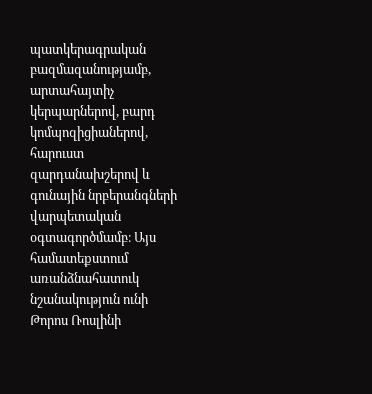պատկերագրական բազմազանությամբ, արտահայտիչ կերպարներով, բարդ կոմպոզիցիաներով, հարուստ զարդանախշերով և գունային նրբերանգների վարպետական օգտագործմամբ։ Այս համատեքստում առանձնահատուկ նշանակություն ունի Թորոս Ռոսլինի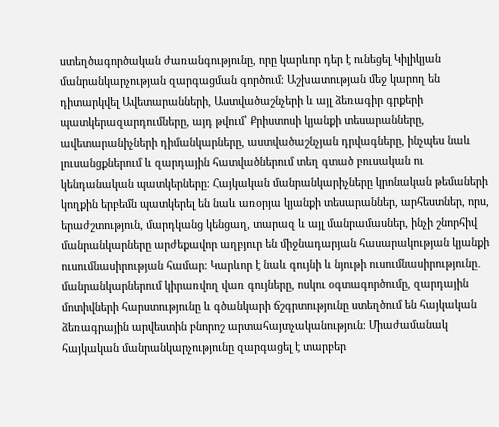ստեղծագործական ժառանգությունը, որը կարևոր դեր է ունեցել Կիլիկյան մանրանկարչության զարգացման գործում։ Աշխատության մեջ կարող են դիտարկվել Ավետարանների, Աստվածաշնչերի և այլ ձեռագիր գրքերի պատկերազարդումները, այդ թվում՝ Քրիստոսի կյանքի տեսարանները, ավետարանիչների դիմանկարները, աստվածաշնչյան դրվագները, ինչպես նաև լուսանցքներում և զարդային հատվածներում տեղ գտած բուսական ու կենդանական պատկերները։ Հայկական մանրանկարիչները կրոնական թեմաների կողքին երբեմն պատկերել են նաև առօրյա կյանքի տեսարաններ, արհեստներ, որս, երաժշտություն, մարդկանց կենցաղ, տարազ և այլ մանրամասներ, ինչի շնորհիվ մանրանկարները արժեքավոր աղբյուր են միջնադարյան հասարակության կյանքի ուսումնասիրության համար։ Կարևոր է նաև գույնի և նյութի ուսումնասիրությունը․ մանրանկարներում կիրառվող վառ գույները, ոսկու օգտագործումը, զարդային մոտիվների հարստությունը և գծանկարի ճշգրտությունը ստեղծում են հայկական ձեռագրային արվեստին բնորոշ արտահայտչականություն։ Միաժամանակ հայկական մանրանկարչությունը զարգացել է տարբեր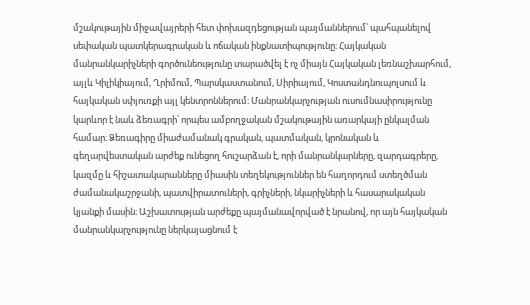մշակութային միջավայրերի հետ փոխազդեցության պայմաններում՝ պահպանելով սեփական պատկերագրական և ոճական ինքնատիպությունը։ Հայկական մանրանկարիչների գործունեությունը տարածվել է ոչ միայն Հայկական լեռնաշխարհում, այլև Կիլիկիայում, Ղրիմում, Պարսկաստանում, Սիրիայում, Կոստանդնուպոլսում և հայկական սփյուռքի այլ կենտրոններում։ Մանրանկարչության ուսումնասիրությունը կարևոր է նաև ձեռագրի՝ որպես ամբողջական մշակութային առարկայի ընկալման համար։ Ձեռագիրը միաժամանակ գրական, պատմական, կրոնական և գեղարվեստական արժեք ունեցող հուշարձան է, որի մանրանկարները, զարդագրերը, կազմը և հիշատակարանները միասին տեղեկություններ են հաղորդում ստեղծման ժամանակաշրջանի, պատվիրատուների, գրիչների, նկարիչների և հասարակական կյանքի մասին։ Աշխատության արժեքը պայմանավորված է նրանով, որ այն հայկական մանրանկարչությունը ներկայացնում է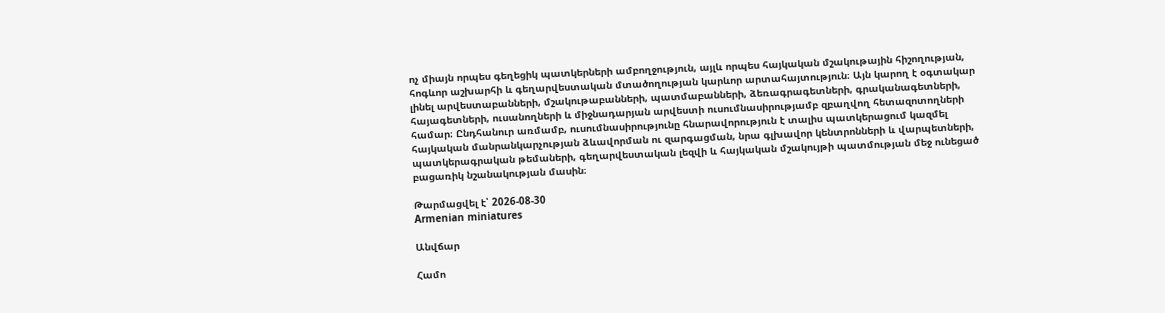ոչ միայն որպես գեղեցիկ պատկերների ամբողջություն, այլև որպես հայկական մշակութային հիշողության, հոգևոր աշխարհի և գեղարվեստական մտածողության կարևոր արտահայտություն։ Այն կարող է օգտակար լինել արվեստաբանների, մշակութաբանների, պատմաբանների, ձեռագրագետների, գրականագետների, հայագետների, ուսանողների և միջնադարյան արվեստի ուսումնասիրությամբ զբաղվող հետազոտողների համար։ Ընդհանուր առմամբ, ուսումնասիրությունը հնարավորություն է տալիս պատկերացում կազմել հայկական մանրանկարչության ձևավորման ու զարգացման, նրա գլխավոր կենտրոնների և վարպետների, պատկերագրական թեմաների, գեղարվեստական լեզվի և հայկական մշակույթի պատմության մեջ ունեցած բացառիկ նշանակության մասին։

Թարմացվել է՝ 2026-08-30
Armenian miniatures

Անվճար

Համո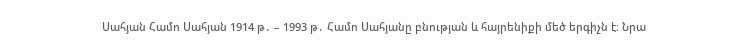Սահյան Համո Սահյան 1914 թ․ – 1993 թ․ Համո Սահյանը բնության և հայրենիքի մեծ երգիչն է։ Նրա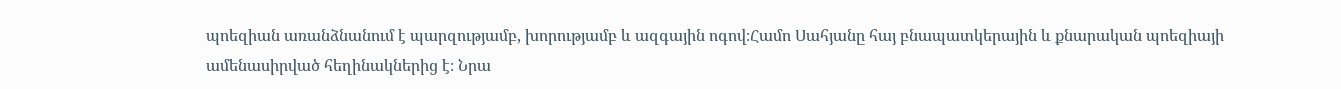պոեզիան առանձնանում է պարզությամբ, խորությամբ և ազգային ոգով։Համո Սահյանը հայ բնապատկերային և քնարական պոեզիայի ամենասիրված հեղինակներից է։ Նրա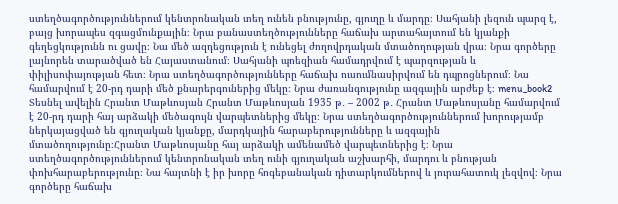ստեղծագործություններում կենտրոնական տեղ ունեն բնությունը, գյուղը և մարդը։ Սահյանի լեզուն պարզ է, բայց խորապես զգացմունքային։ Նրա բանաստեղծությունները հաճախ արտահայտում են կյանքի գեղեցկությունն ու ցավը։ Նա մեծ ազդեցություն է ունեցել ժողովրդական մտածողության վրա։ Նրա գործերը լայնորեն տարածված են Հայաստանում։ Սահյանի պոեզիան համադրվում է պարզության և փիլիսոփայության հետ։ Նրա ստեղծագործությունները հաճախ ուսումնասիրվում են դպրոցներում։ Նա համարվում է 20-րդ դարի մեծ քնարերգուներից մեկը։ Նրա ժառանգությունը ազգային արժեք է։ menu_book2 Տեսնել ավելին Հրանտ Մաթևոսյան Հրանտ Մաթևոսյան 1935 թ․ – 2002 թ․ Հրանտ Մաթևոսյանը համարվում է 20-րդ դարի հայ արձակի մեծագույն վարպետներից մեկը։ Նրա ստեղծագործություններում խորությամբ ներկայացված են գյուղական կյանքը, մարդկային հարաբերությունները և ազգային մտածողությունը։Հրանտ Մաթևոսյանը հայ արձակի ամենամեծ վարպետներից է։ Նրա ստեղծագործություններում կենտրոնական տեղ ունի գյուղական աշխարհի, մարդու և բնության փոխհարաբերությունը։ Նա հայտնի է իր խորը հոգեբանական դիտարկումներով և յուրահատուկ լեզվով։ Նրա գործերը հաճախ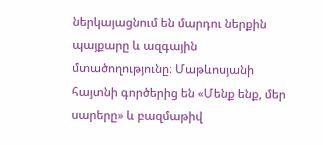ներկայացնում են մարդու ներքին պայքարը և ազգային մտածողությունը։ Մաթևոսյանի հայտնի գործերից են «Մենք ենք, մեր սարերը» և բազմաթիվ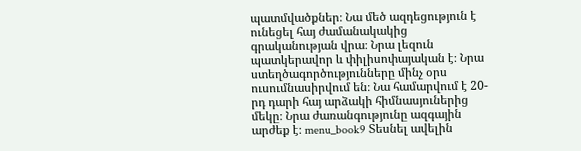պատմվածքներ։ Նա մեծ ազդեցություն է ունեցել հայ ժամանակակից գրականության վրա։ Նրա լեզուն պատկերավոր և փիլիսոփայական է։ Նրա ստեղծագործությունները մինչ օրս ուսումնասիրվում են։ Նա համարվում է 20-րդ դարի հայ արձակի հիմնասյուներից մեկը։ Նրա ժառանգությունը ազգային արժեք է։ menu_book9 Տեսնել ավելին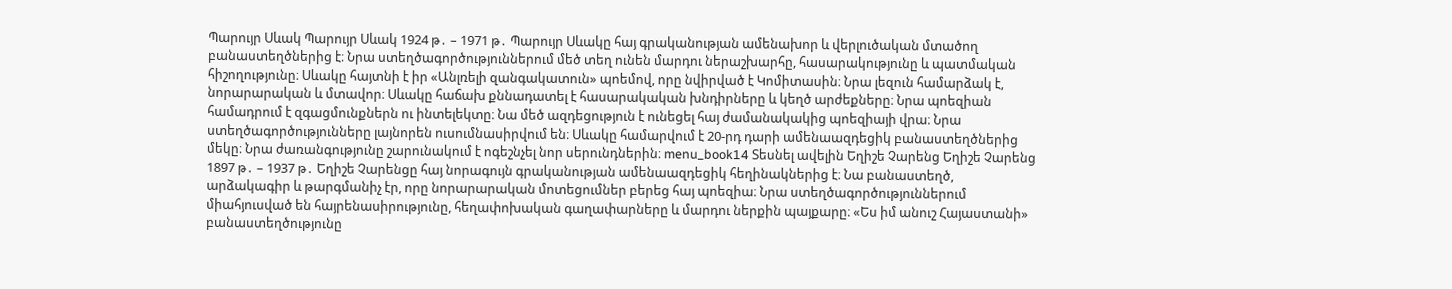Պարույր Սևակ Պարույր Սևակ 1924 թ․ – 1971 թ․ Պարույր Սևակը հայ գրականության ամենախոր և վերլուծական մտածող բանաստեղծներից է։ Նրա ստեղծագործություններում մեծ տեղ ունեն մարդու ներաշխարհը, հասարակությունը և պատմական հիշողությունը։ Սևակը հայտնի է իր «Անլռելի զանգակատուն» պոեմով, որը նվիրված է Կոմիտասին։ Նրա լեզուն համարձակ է, նորարարական և մտավոր։ Սևակը հաճախ քննադատել է հասարակական խնդիրները և կեղծ արժեքները։ Նրա պոեզիան համադրում է զգացմունքներն ու ինտելեկտը։ Նա մեծ ազդեցություն է ունեցել հայ ժամանակակից պոեզիայի վրա։ Նրա ստեղծագործությունները լայնորեն ուսումնասիրվում են։ Սևակը համարվում է 20-րդ դարի ամենաազդեցիկ բանաստեղծներից մեկը։ Նրա ժառանգությունը շարունակում է ոգեշնչել նոր սերունդներին։ menu_book14 Տեսնել ավելին Եղիշե Չարենց Եղիշե Չարենց 1897 թ․ – 1937 թ․ Եղիշե Չարենցը հայ նորագույն գրականության ամենաազդեցիկ հեղինակներից է։ Նա բանաստեղծ, արձակագիր և թարգմանիչ էր, որը նորարարական մոտեցումներ բերեց հայ պոեզիա։ Նրա ստեղծագործություններում միահյուսված են հայրենասիրությունը, հեղափոխական գաղափարները և մարդու ներքին պայքարը։ «Ես իմ անուշ Հայաստանի» բանաստեղծությունը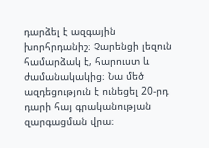դարձել է ազգային խորհրդանիշ։ Չարենցի լեզուն համարձակ է, հարուստ և ժամանակակից։ Նա մեծ ազդեցություն է ունեցել 20-րդ դարի հայ գրականության զարգացման վրա։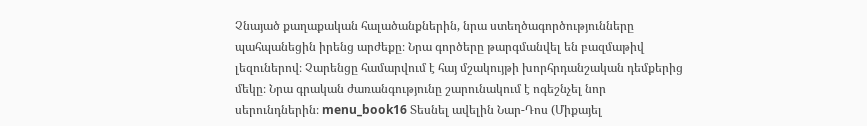Չնայած քաղաքական հալածանքներին, նրա ստեղծագործությունները պահպանեցին իրենց արժեքը։ Նրա գործերը թարգմանվել են բազմաթիվ լեզուներով։ Չարենցը համարվում է հայ մշակույթի խորհրդանշական դեմքերից մեկը։ Նրա գրական ժառանգությունը շարունակում է ոգեշնչել նոր սերունդներին։ menu_book16 Տեսնել ավելին Նար-Դոս (Միքայել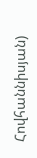Հովհաննիսյան)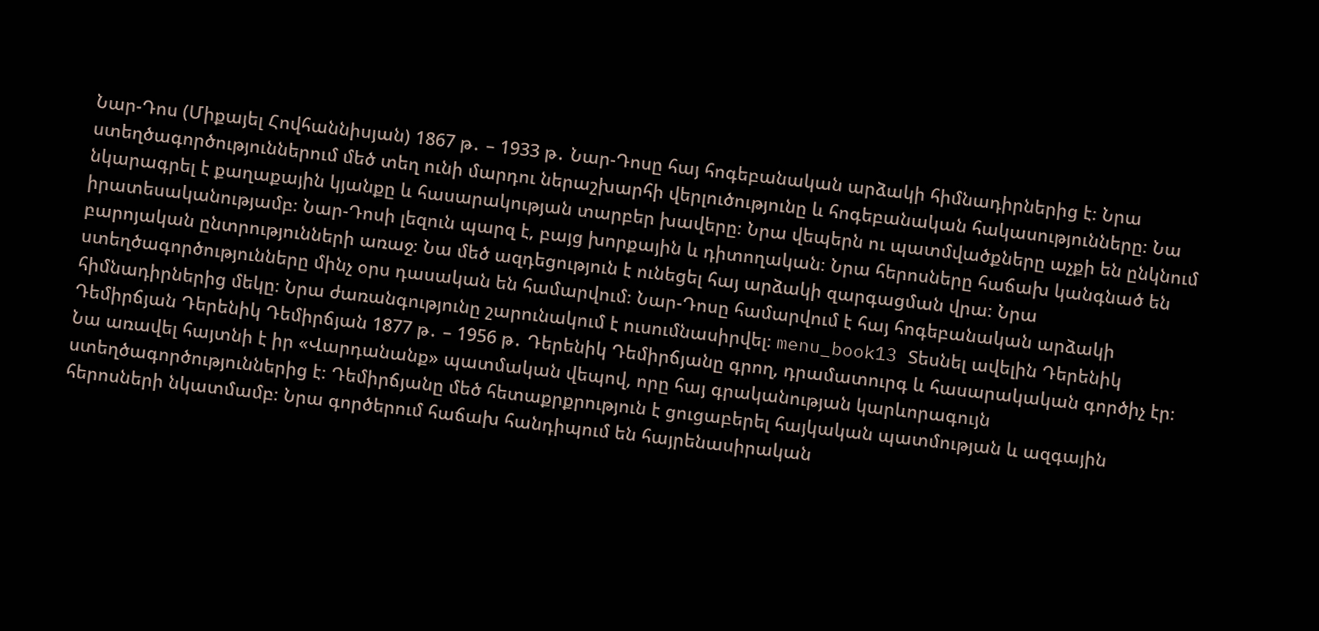Նար-Դոս (Միքայել Հովհաննիսյան) 1867 թ․ – 1933 թ․ Նար-Դոսը հայ հոգեբանական արձակի հիմնադիրներից է։ Նրա ստեղծագործություններում մեծ տեղ ունի մարդու ներաշխարհի վերլուծությունը և հոգեբանական հակասությունները։ Նա նկարագրել է քաղաքային կյանքը և հասարակության տարբեր խավերը։ Նրա վեպերն ու պատմվածքները աչքի են ընկնում իրատեսականությամբ։ Նար-Դոսի լեզուն պարզ է, բայց խորքային և դիտողական։ Նրա հերոսները հաճախ կանգնած են բարոյական ընտրությունների առաջ։ Նա մեծ ազդեցություն է ունեցել հայ արձակի զարգացման վրա։ Նրա ստեղծագործությունները մինչ օրս դասական են համարվում։ Նար-Դոսը համարվում է հայ հոգեբանական արձակի հիմնադիրներից մեկը։ Նրա ժառանգությունը շարունակում է ուսումնասիրվել։ menu_book13 Տեսնել ավելին Դերենիկ Դեմիրճյան Դերենիկ Դեմիրճյան 1877 թ․ – 1956 թ․ Դերենիկ Դեմիրճյանը գրող, դրամատուրգ և հասարակական գործիչ էր։ Նա առավել հայտնի է իր «Վարդանանք» պատմական վեպով, որը հայ գրականության կարևորագույն ստեղծագործություններից է։ Դեմիրճյանը մեծ հետաքրքրություն է ցուցաբերել հայկական պատմության և ազգային հերոսների նկատմամբ։ Նրա գործերում հաճախ հանդիպում են հայրենասիրական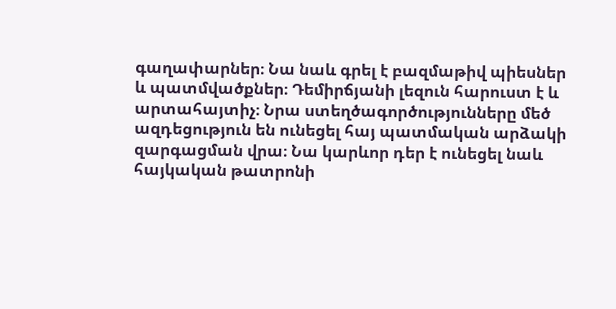գաղափարներ։ Նա նաև գրել է բազմաթիվ պիեսներ և պատմվածքներ։ Դեմիրճյանի լեզուն հարուստ է և արտահայտիչ։ Նրա ստեղծագործությունները մեծ ազդեցություն են ունեցել հայ պատմական արձակի զարգացման վրա։ Նա կարևոր դեր է ունեցել նաև հայկական թատրոնի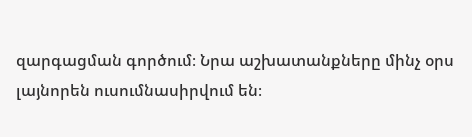զարգացման գործում։ Նրա աշխատանքները մինչ օրս լայնորեն ուսումնասիրվում են։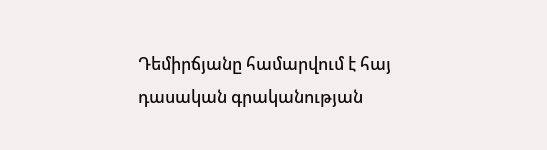Դեմիրճյանը համարվում է հայ դասական գրականության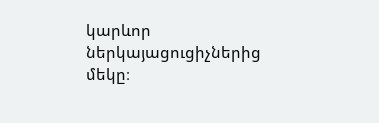կարևոր ներկայացուցիչներից մեկը։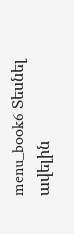menu_book6 Տեսնել ավելին